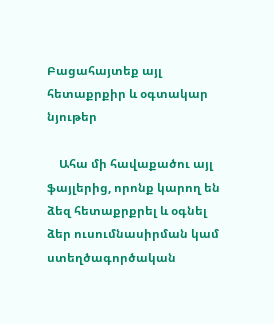Բացահայտեք այլ հետաքրքիր և օգտակար նյութեր

    Ահա մի հավաքածու այլ ֆայլերից, որոնք կարող են ձեզ հետաքրքրել և օգնել ձեր ուսումնասիրման կամ ստեղծագործական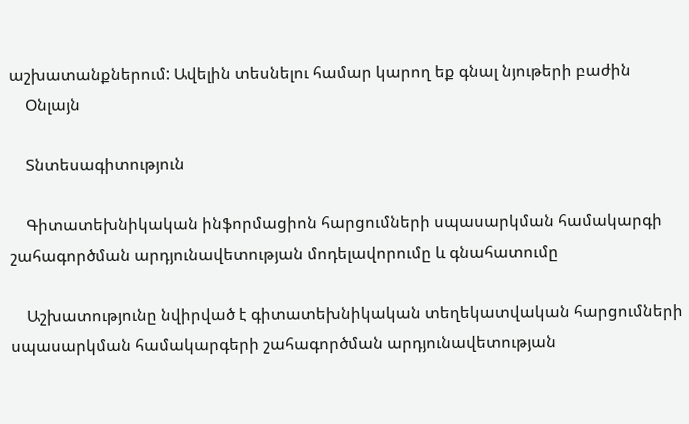աշխատանքներում: Ավելին տեսնելու համար կարող եք գնալ նյութերի բաժին
    Օնլայն

    Տնտեսագիտություն

    Գիտատեխնիկական ինֆորմացիոն հարցումների սպասարկման համակարգի շահագործման արդյունավետության մոդելավորումը և գնահատումը

    Աշխատությունը նվիրված է գիտատեխնիկական տեղեկատվական հարցումների սպասարկման համակարգերի շահագործման արդյունավետության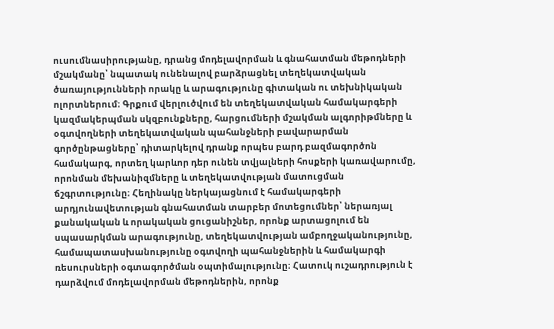ուսումնասիրությանը, դրանց մոդելավորման և գնահատման մեթոդների մշակմանը՝ նպատակ ունենալով բարձրացնել տեղեկատվական ծառայությունների որակը և արագությունը գիտական ու տեխնիկական ոլորտներում։ Գրքում վերլուծվում են տեղեկատվական համակարգերի կազմակերպման սկզբունքները, հարցումների մշակման ալգորիթմները և օգտվողների տեղեկատվական պահանջների բավարարման գործընթացները՝ դիտարկելով դրանք որպես բարդ բազմագործոն համակարգ, որտեղ կարևոր դեր ունեն տվյալների հոսքերի կառավարումը, որոնման մեխանիզմները և տեղեկատվության մատուցման ճշգրտությունը։ Հեղինակը ներկայացնում է համակարգերի արդյունավետության գնահատման տարբեր մոտեցումներ՝ ներառյալ քանակական և որակական ցուցանիշներ, որոնք արտացոլում են սպասարկման արագությունը, տեղեկատվության ամբողջականությունը, համապատասխանությունը օգտվողի պահանջներին և համակարգի ռեսուրսների օգտագործման օպտիմալությունը։ Հատուկ ուշադրություն է դարձվում մոդելավորման մեթոդներին, որոնք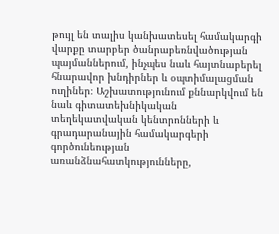թույլ են տալիս կանխատեսել համակարգի վարքը տարբեր ծանրաբեռնվածության պայմաններում, ինչպես նաև հայտնաբերել հնարավոր խնդիրներ և օպտիմալացման ուղիներ։ Աշխատությունում քննարկվում են նաև գիտատեխնիկական տեղեկատվական կենտրոնների և գրադարանային համակարգերի գործունեության առանձնահատկությունները,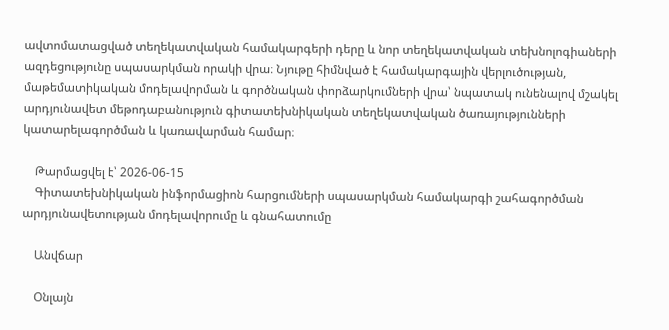ավտոմատացված տեղեկատվական համակարգերի դերը և նոր տեղեկատվական տեխնոլոգիաների ազդեցությունը սպասարկման որակի վրա։ Նյութը հիմնված է համակարգային վերլուծության, մաթեմատիկական մոդելավորման և գործնական փորձարկումների վրա՝ նպատակ ունենալով մշակել արդյունավետ մեթոդաբանություն գիտատեխնիկական տեղեկատվական ծառայությունների կատարելագործման և կառավարման համար։

    Թարմացվել է՝ 2026-06-15
    Գիտատեխնիկական ինֆորմացիոն հարցումների սպասարկման համակարգի շահագործման արդյունավետության մոդելավորումը և գնահատումը

    Անվճար

    Օնլայն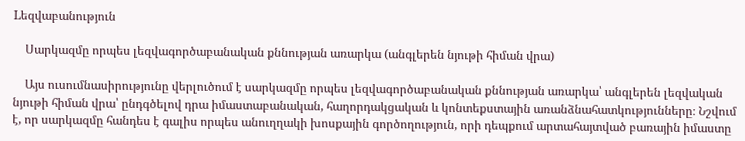Lեզվաբանություն

    Սարկազմը որպես լեզվագործաբանական քննության առարկա (անգլերեն նյութի հիման վրա)

    Այս ուսումնասիրությունը վերլուծում է սարկազմը որպես լեզվագործաբանական քննության առարկա՝ անգլերեն լեզվական նյութի հիման վրա՝ ընդգծելով դրա իմաստաբանական, հաղորդակցական և կոնտեքստային առանձնահատկությունները։ Նշվում է, որ սարկազմը հանդես է գալիս որպես անուղղակի խոսքային գործողություն, որի դեպքում արտահայտված բառային իմաստը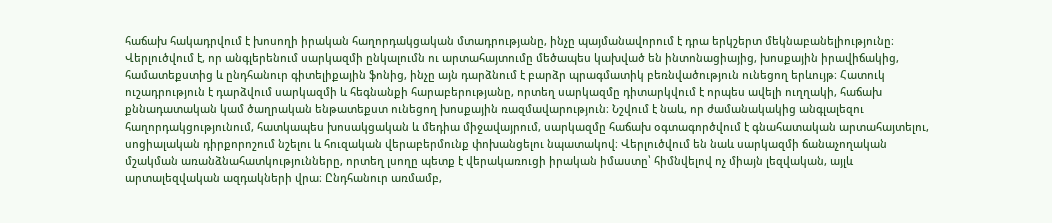հաճախ հակադրվում է խոսողի իրական հաղորդակցական մտադրությանը, ինչը պայմանավորում է դրա երկշերտ մեկնաբանելիությունը։ Վերլուծվում է, որ անգլերենում սարկազմի ընկալումն ու արտահայտումը մեծապես կախված են ինտոնացիայից, խոսքային իրավիճակից, համատեքստից և ընդհանուր գիտելիքային ֆոնից, ինչը այն դարձնում է բարձր պրագմատիկ բեռնվածություն ունեցող երևույթ։ Հատուկ ուշադրություն է դարձվում սարկազմի և հեգնանքի հարաբերությանը, որտեղ սարկազմը դիտարկվում է որպես ավելի ուղղակի, հաճախ քննադատական կամ ծաղրական ենթատեքստ ունեցող խոսքային ռազմավարություն։ Նշվում է նաև, որ ժամանակակից անգլալեզու հաղորդակցությունում, հատկապես խոսակցական և մեդիա միջավայրում, սարկազմը հաճախ օգտագործվում է գնահատական արտահայտելու, սոցիալական դիրքորոշում նշելու և հուզական վերաբերմունք փոխանցելու նպատակով։ Վերլուծվում են նաև սարկազմի ճանաչողական մշակման առանձնահատկությունները, որտեղ լսողը պետք է վերակառուցի իրական իմաստը՝ հիմնվելով ոչ միայն լեզվական, այլև արտալեզվական ազդակների վրա։ Ընդհանուր առմամբ,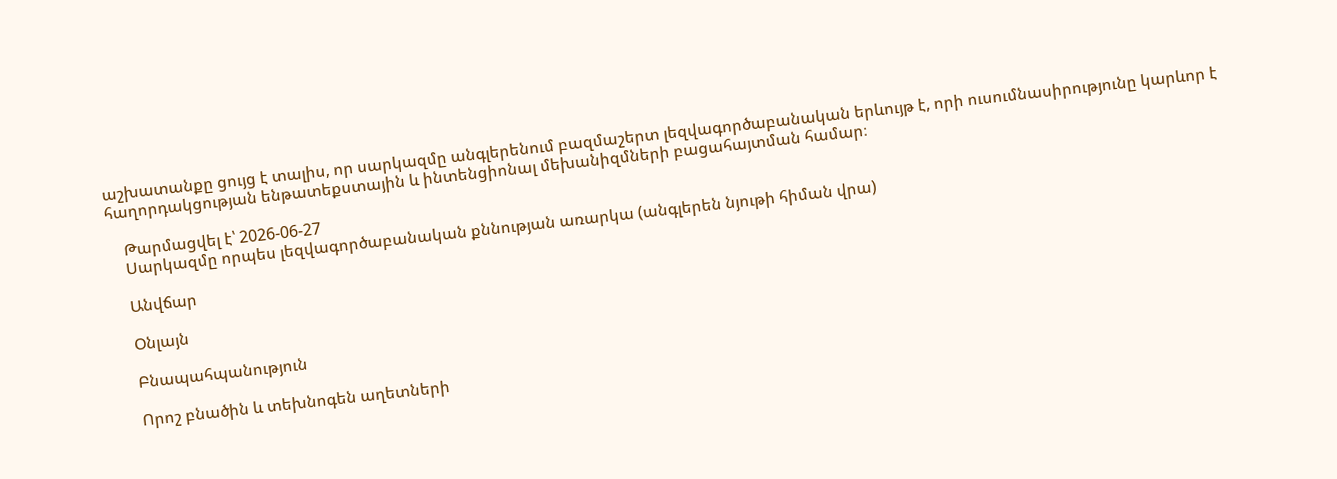աշխատանքը ցույց է տալիս, որ սարկազմը անգլերենում բազմաշերտ լեզվագործաբանական երևույթ է, որի ուսումնասիրությունը կարևոր է հաղորդակցության ենթատեքստային և ինտենցիոնալ մեխանիզմների բացահայտման համար։

    Թարմացվել է՝ 2026-06-27
    Սարկազմը որպես լեզվագործաբանական քննության առարկա (անգլերեն նյութի հիման վրա)

    Անվճար

    Օնլայն

    Բնապահպանություն

    Որոշ բնածին և տեխնոգեն աղետների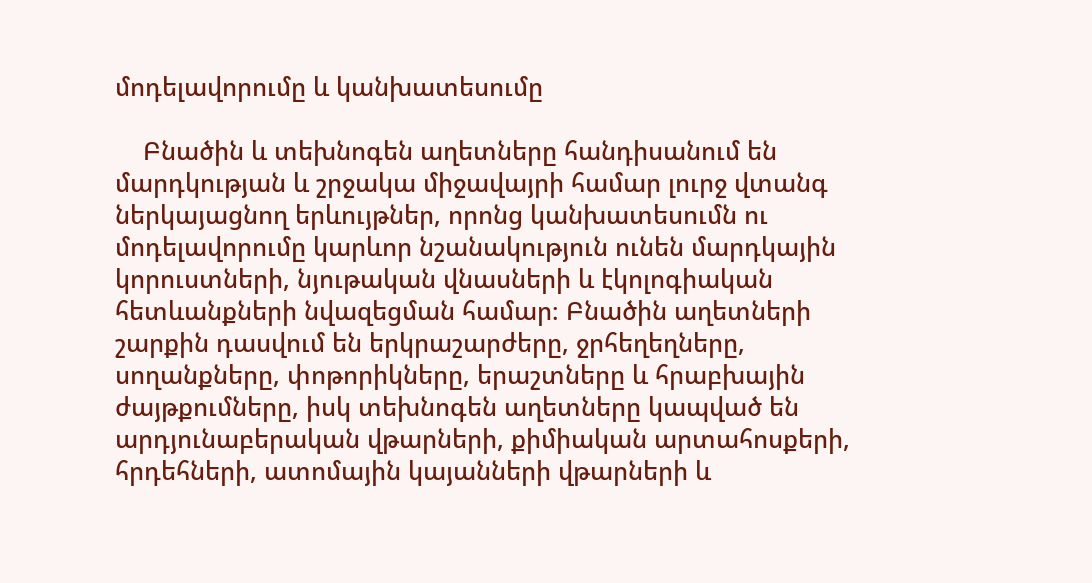մոդելավորումը և կանխատեսումը

    Բնածին և տեխնոգեն աղետները հանդիսանում են մարդկության և շրջակա միջավայրի համար լուրջ վտանգ ներկայացնող երևույթներ, որոնց կանխատեսումն ու մոդելավորումը կարևոր նշանակություն ունեն մարդկային կորուստների, նյութական վնասների և էկոլոգիական հետևանքների նվազեցման համար։ Բնածին աղետների շարքին դասվում են երկրաշարժերը, ջրհեղեղները, սողանքները, փոթորիկները, երաշտները և հրաբխային ժայթքումները, իսկ տեխնոգեն աղետները կապված են արդյունաբերական վթարների, քիմիական արտահոսքերի, հրդեհների, ատոմային կայանների վթարների և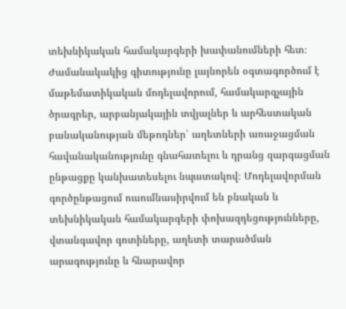տեխնիկական համակարգերի խափանումների հետ։ Ժամանակակից գիտությունը լայնորեն օգտագործում է մաթեմատիկական մոդելավորում, համակարգչային ծրագրեր, արբանյակային տվյալներ և արհեստական բանականության մեթոդներ՝ աղետների առաջացման հավանականությունը գնահատելու և դրանց զարգացման ընթացքը կանխատեսելու նպատակով։ Մոդելավորման գործընթացում ուսումնասիրվում են բնական և տեխնիկական համակարգերի փոխազդեցությունները, վտանգավոր գոտիները, աղետի տարածման արագությունը և հնարավոր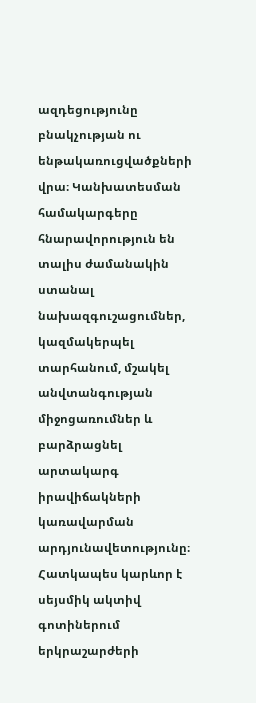ազդեցությունը բնակչության ու ենթակառուցվածքների վրա։ Կանխատեսման համակարգերը հնարավորություն են տալիս ժամանակին ստանալ նախազգուշացումներ, կազմակերպել տարհանում, մշակել անվտանգության միջոցառումներ և բարձրացնել արտակարգ իրավիճակների կառավարման արդյունավետությունը։ Հատկապես կարևոր է սեյսմիկ ակտիվ գոտիներում երկրաշարժերի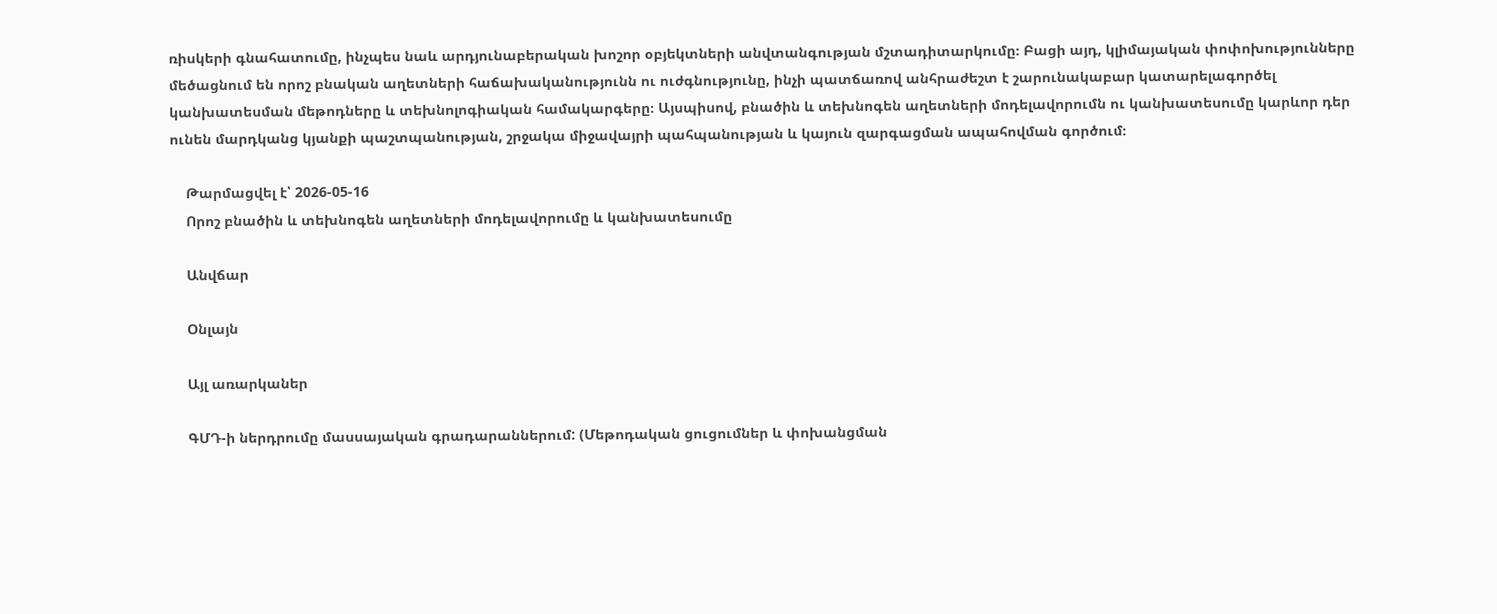ռիսկերի գնահատումը, ինչպես նաև արդյունաբերական խոշոր օբյեկտների անվտանգության մշտադիտարկումը։ Բացի այդ, կլիմայական փոփոխությունները մեծացնում են որոշ բնական աղետների հաճախականությունն ու ուժգնությունը, ինչի պատճառով անհրաժեշտ է շարունակաբար կատարելագործել կանխատեսման մեթոդները և տեխնոլոգիական համակարգերը։ Այսպիսով, բնածին և տեխնոգեն աղետների մոդելավորումն ու կանխատեսումը կարևոր դեր ունեն մարդկանց կյանքի պաշտպանության, շրջակա միջավայրի պահպանության և կայուն զարգացման ապահովման գործում։

    Թարմացվել է՝ 2026-05-16
    Որոշ բնածին և տեխնոգեն աղետների մոդելավորումը և կանխատեսումը

    Անվճար

    Օնլայն

    Այլ առարկաներ

    ԳՄԴ-ի ներդրումը մասսայական գրադարաններում: (Մեթոդական ցուցումներ և փոխանցման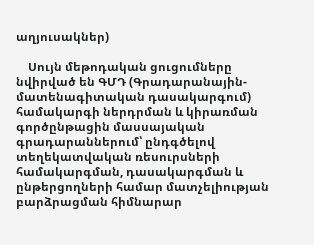աղյուսակներ)

    Սույն մեթոդական ցուցումները նվիրված են ԳՄԴ (Գրադարանային-մատենագիտական դասակարգում) համակարգի ներդրման և կիրառման գործընթացին մասսայական գրադարաններում՝ ընդգծելով տեղեկատվական ռեսուրսների համակարգման, դասակարգման և ընթերցողների համար մատչելիության բարձրացման հիմնարար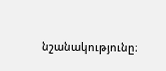նշանակությունը։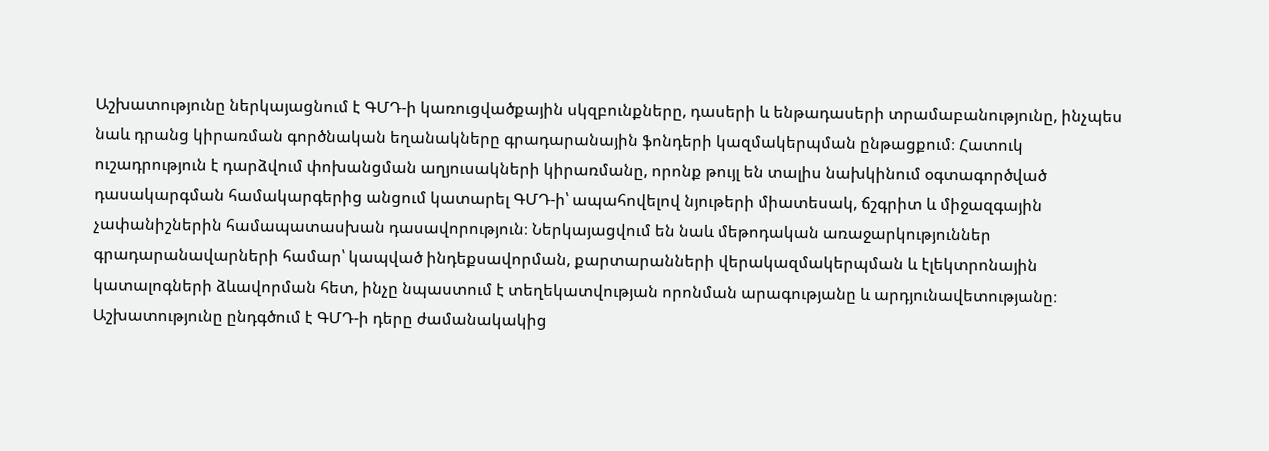Աշխատությունը ներկայացնում է ԳՄԴ-ի կառուցվածքային սկզբունքները, դասերի և ենթադասերի տրամաբանությունը, ինչպես նաև դրանց կիրառման գործնական եղանակները գրադարանային ֆոնդերի կազմակերպման ընթացքում։ Հատուկ ուշադրություն է դարձվում փոխանցման աղյուսակների կիրառմանը, որոնք թույլ են տալիս նախկինում օգտագործված դասակարգման համակարգերից անցում կատարել ԳՄԴ-ի՝ ապահովելով նյութերի միատեսակ, ճշգրիտ և միջազգային չափանիշներին համապատասխան դասավորություն։ Ներկայացվում են նաև մեթոդական առաջարկություններ գրադարանավարների համար՝ կապված ինդեքսավորման, քարտարանների վերակազմակերպման և էլեկտրոնային կատալոգների ձևավորման հետ, ինչը նպաստում է տեղեկատվության որոնման արագությանը և արդյունավետությանը։ Աշխատությունը ընդգծում է ԳՄԴ-ի դերը ժամանակակից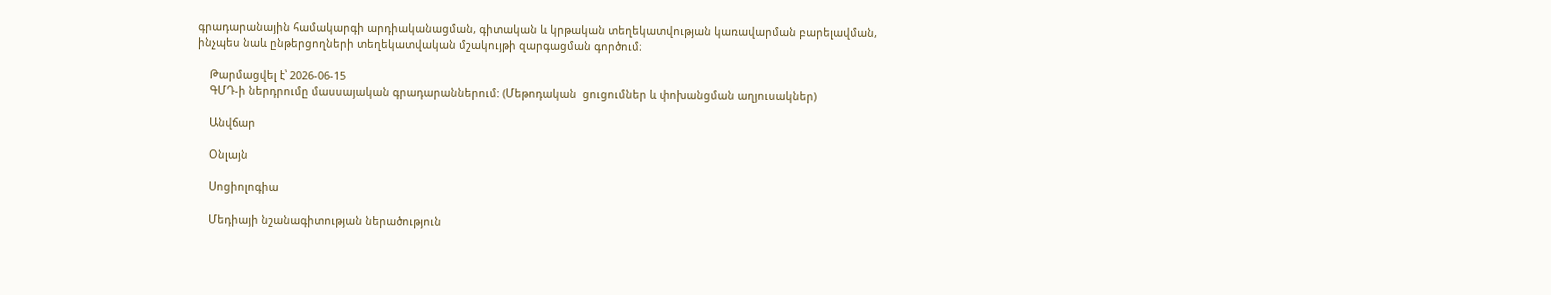գրադարանային համակարգի արդիականացման, գիտական և կրթական տեղեկատվության կառավարման բարելավման, ինչպես նաև ընթերցողների տեղեկատվական մշակույթի զարգացման գործում։

    Թարմացվել է՝ 2026-06-15
    ԳՄԴ-ի ներդրումը մասսայական գրադարաններում: (Մեթոդական  ցուցումներ և փոխանցման աղյուսակներ)

    Անվճար

    Օնլայն

    Սոցիոլոգիա

    Մեդիայի նշանագիտության ներածություն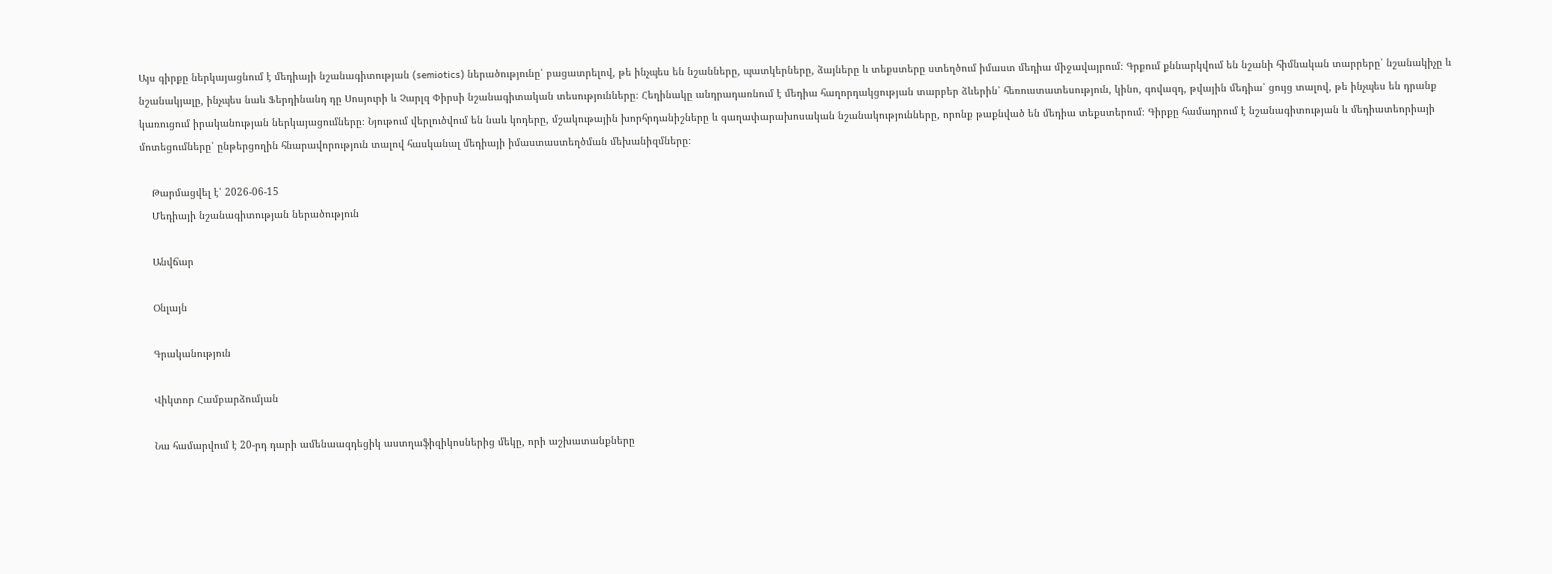Այս գիրքը ներկայացնում է մեդիայի նշանագիտության (semiotics) ներածությունը՝ բացատրելով, թե ինչպես են նշանները, պատկերները, ձայները և տեքստերը ստեղծում իմաստ մեդիա միջավայրում։ Գրքում քննարկվում են նշանի հիմնական տարրերը՝ նշանակիչը և նշանակյալը, ինչպես նաև Ֆերդինանդ դը Սոսյուրի և Չարլզ Փիրսի նշանագիտական տեսությունները։ Հեղինակը անդրադառնում է մեդիա հաղորդակցության տարբեր ձևերին՝ հեռուստատեսություն, կինո, գովազդ, թվային մեդիա՝ ցույց տալով, թե ինչպես են դրանք կառուցում իրականության ներկայացումները։ Նյութում վերլուծվում են նաև կոդերը, մշակութային խորհրդանիշները և գաղափարախոսական նշանակությունները, որոնք թաքնված են մեդիա տեքստերում։ Գիրքը համադրում է նշանագիտության և մեդիատեորիայի մոտեցումները՝ ընթերցողին հնարավորություն տալով հասկանալ մեդիայի իմաստաստեղծման մեխանիզմները։

    Թարմացվել է՝ 2026-06-15
    Մեդիայի նշանագիտության ներածություն

    Անվճար

    Օնլայն

    Գրականություն

    Վիկտոր Համբարձումյան

    Նա համարվում է 20-րդ դարի ամենաազդեցիկ աստղաֆիզիկոսներից մեկը, որի աշխատանքները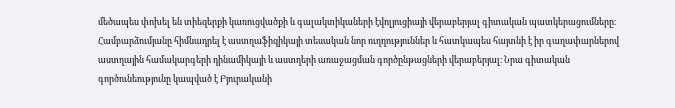մեծապես փոխել են տիեզերքի կառուցվածքի և գալակտիկաների էվոլյուցիայի վերաբերյալ գիտական պատկերացումները։ Համբարձումյանը հիմնադրել է աստղաֆիզիկայի տեսական նոր ուղղություններ և հատկապես հայտնի է իր գաղափարներով աստղային համակարգերի դինամիկայի և աստղերի առաջացման գործընթացների վերաբերյալ։ Նրա գիտական գործունեությունը կապված է Բյուրականի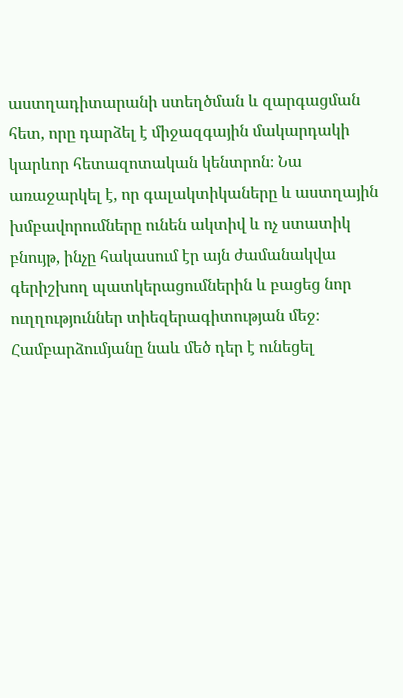աստղադիտարանի ստեղծման և զարգացման հետ, որը դարձել է միջազգային մակարդակի կարևոր հետազոտական կենտրոն։ Նա առաջարկել է, որ գալակտիկաները և աստղային խմբավորումները ունեն ակտիվ և ոչ ստատիկ բնույթ, ինչը հակասում էր այն ժամանակվա գերիշխող պատկերացումներին և բացեց նոր ուղղություններ տիեզերագիտության մեջ։ Համբարձումյանը նաև մեծ դեր է ունեցել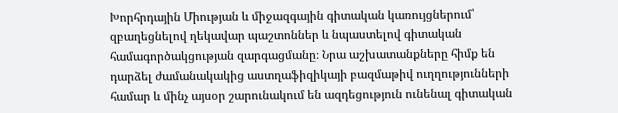Խորհրդային Միության և միջազգային գիտական կառույցներում՝ զբաղեցնելով ղեկավար պաշտոններ և նպաստելով գիտական համագործակցության զարգացմանը։ Նրա աշխատանքները հիմք են դարձել ժամանակակից աստղաֆիզիկայի բազմաթիվ ուղղությունների համար և մինչ այսօր շարունակում են ազդեցություն ունենալ գիտական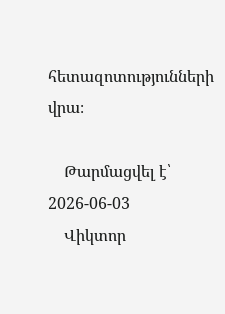հետազոտությունների վրա։

    Թարմացվել է՝ 2026-06-03
    Վիկտոր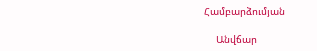Համբարձումյան

    Անվճար